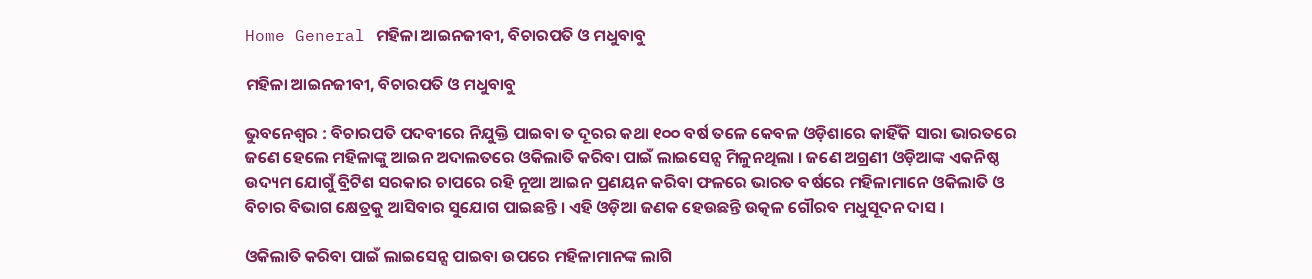Home General ମହିଳା ଆଇନଜୀବୀ, ବିଚାରପତି ଓ ମଧୁବାବୁ

ମହିଳା ଆଇନଜୀବୀ, ବିଚାରପତି ଓ ମଧୁବାବୁ

ଭୁବନେଶ୍ୱର : ବିଚାରପତି ପଦବୀରେ ନିଯୁକ୍ତି ପାଇବା ତ ଦୂରର କଥା ୧୦୦ ବର୍ଷ ତଳେ କେବଳ ଓଡ଼ିଶାରେ କାହିଁକି ସାରା ଭାରତରେ ଜଣେ ହେଲେ ମହିଳାଙ୍କୁ ଆଇନ ଅଦାଲତରେ ଓକିଲାତି କରିବା ପାଇଁ ଲାଇସେନ୍ସ ମିଳୁନଥିଲା । ଜଣେ ଅଗ୍ରଣୀ ଓଡ଼ିଆଙ୍କ ଏକନିଷ୍ଠ ଉଦ୍ୟମ ଯୋଗୁଁ ବ୍ରିଟିଶ ସରକାର ଚାପରେ ରହି ନୂଆ ଆଇନ ପ୍ରଣୟନ କରିବା ଫଳରେ ଭାରତ ବର୍ଷରେ ମହିଳାମାନେ ଓକିଲାତି ଓ ବିଚାର ବିଭାଗ କ୍ଷେତ୍ରକୁ ଆସିବାର ସୁଯୋଗ ପାଇଛନ୍ତି । ଏହି ଓଡ଼ିଆ ଜଣକ ହେଉଛନ୍ତି ଉତ୍କଳ ଗୌରବ ମଧୁସୂଦନ ଦାସ ।

ଓକିଲାତି କରିବା ପାଇଁ ଲାଇସେନ୍ସ ପାଇବା ଉପରେ ମହିଳାମାନଙ୍କ ଲାଗି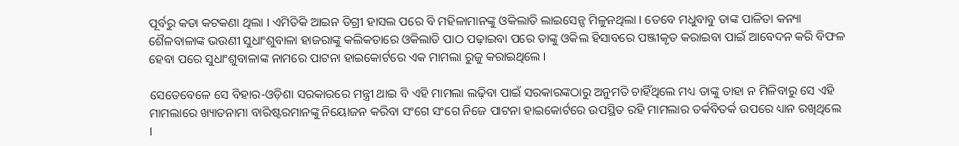ପୂର୍ବରୁ କଡା କଟକଣା ଥିଲା । ଏମିତିକି ଆଇନ ଡିଗ୍ରୀ ହାସଲ ପରେ ବି ମହିଳାମାନଙ୍କୁ ଓକିଲାତି ଲାଇସେନ୍ସ ମିଳୁନଥିଲା । ତେବେ ମଧୁବାବୁ ତାଙ୍କ ପାଳିତା କନ୍ୟା ଶୈଳବାଳାଙ୍କ ଭଉଣୀ ସୁଧାଂଶୁବାଳା ହାଜରାଙ୍କୁ କଲିକତାରେ ଓକିଲାତି ପାଠ ପଢ଼ାଇବା ପରେ ତାଙ୍କୁ ଓକିଲ ହିସାବରେ ପଞ୍ଜୀକୃତ କରାଇବା ପାଇଁ ଆବେଦନ କରି ବିଫଳ ହେବା ପରେ ସୁଧାଂଶୁବାଳାଙ୍କ ନାମରେ ପାଟନା ହାଇକୋର୍ଟରେ ଏକ ମାମଲା ରୁଜୁ କରାଇଥିଲେ ।

ସେତେବେଳେ ସେ ବିହାର-ଓଡ଼ିଶା ସରକାରରେ ମନ୍ତ୍ରୀ ଥାଇ ବି ଏହି ମାମଲା ଲଢ଼ିବା ପାଇଁ ସରକାରଙ୍କଠାରୁ ଅନୁମତି ଚାହିଁଥିଲେ ମଧ୍ୟ ତାଙ୍କୁ ତାହା ନ ମିଳିବାରୁ ସେ ଏହି ମାମଲାରେ ଖ୍ୟାତନାମା ବାରିଷ୍ଟରମାନଙ୍କୁ ନିୟୋଜନ କରିବା ସଂଗେ ସଂଗେ ନିଜେ ପାଟନା ହାଇକୋର୍ଟରେ ଉପସ୍ଥିତ ରହି ମାମଲାର ତର୍କବିତର୍କ ଉପରେ ଧ୍ୟାନ ରଖିଥିଲେ ।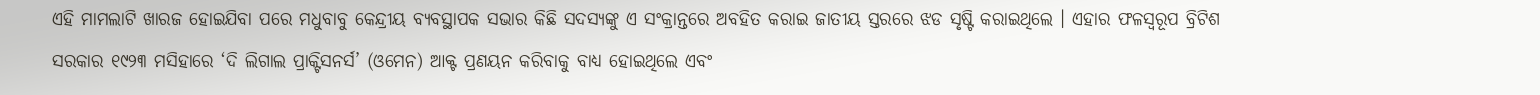ଏହି ମାମଲାଟି ଖାରଜ ହୋଇଯିବା ପରେ ମଧୁବାବୁ କେନ୍ଦ୍ରୀୟ ବ୍ୟବସ୍ଥାପକ ସଭାର କିଛି ସଦସ୍ୟଙ୍କୁ ଏ ସଂକ୍ରାନ୍ତରେ ଅବହିତ କରାଇ ଜାତୀୟ ସ୍ତରରେ ଝଡ ସୃଷ୍ଟି କରାଇଥିଲେ । ଏହାର ଫଳସ୍ୱରୂପ ବ୍ରିଟିଶ ସରକାର ୧୯୨୩ ମସିହାରେ ‘ଦି ଲିଗାଲ ପ୍ରାକ୍ଟିସନର୍ସ’ (ଓମେନ) ଆକ୍ଟ ପ୍ରଣୟନ କରିବାକୁ ବାଧ୍ୟ ହୋଇଥିଲେ ଏବଂ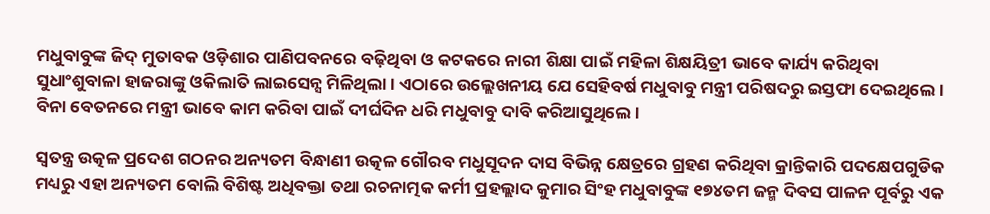ମଧୁବାବୁଙ୍କ ଜିଦ୍‍ ମୁତାବକ ଓଡ଼ିଶାର ପାଣିପବନରେ ବଢ଼ିଥିବା ଓ କଟକରେ ନାରୀ ଶିକ୍ଷା ପାଇଁ ମହିଳା ଶିକ୍ଷୟିତ୍ରୀ ଭାବେ କାର୍ଯ୍ୟ କରିଥିବା ସୁଧାଂଶୁବାଳା ହାଜରାଙ୍କୁ ଓକିଲାତି ଲାଇସେନ୍ସ ମିଳିଥିଲା । ଏଠାରେ ଉଲ୍ଲେଖନୀୟ ଯେ ସେହିବର୍ଷ ମଧୁବାବୁ ମନ୍ତ୍ରୀ ପରିଷଦରୁ ଇସ୍ତଫା ଦେଇଥିଲେ । ବିନା ବେତନରେ ମନ୍ତ୍ରୀ ଭାବେ କାମ କରିବା ପାଇଁ ଦୀର୍ଘଦିନ ଧରି ମଧୁବାବୁ ଦାବି କରିଆସୁଥିଲେ ।

ସ୍ୱତନ୍ତ୍ର ଉତ୍କଳ ପ୍ରଦେଶ ଗଠନର ଅନ୍ୟତମ ବିନ୍ଧାଣୀ ଉତ୍କଳ ଗୌରବ ମଧୁସୂଦନ ଦାସ ବିଭିନ୍ନ କ୍ଷେତ୍ରରେ ଗ୍ରହଣ କରିଥିବା କ୍ରାନ୍ତିକାରି ପଦକ୍ଷେପଗୁଡିକ ମଧ୍ୟରୁ ଏହା ଅନ୍ୟତମ ବୋଲି ବିଶିଷ୍ଟ ଅଧିବକ୍ତା ତଥା ରଚନାତ୍ମକ କର୍ମୀ ପ୍ରହଲ୍ଲାଦ କୁମାର ସିଂହ ମଧୁବାବୁଙ୍କ ୧୭୪ତମ ଜନ୍ମ ଦିବସ ପାଳନ ପୂର୍ବରୁ ଏକ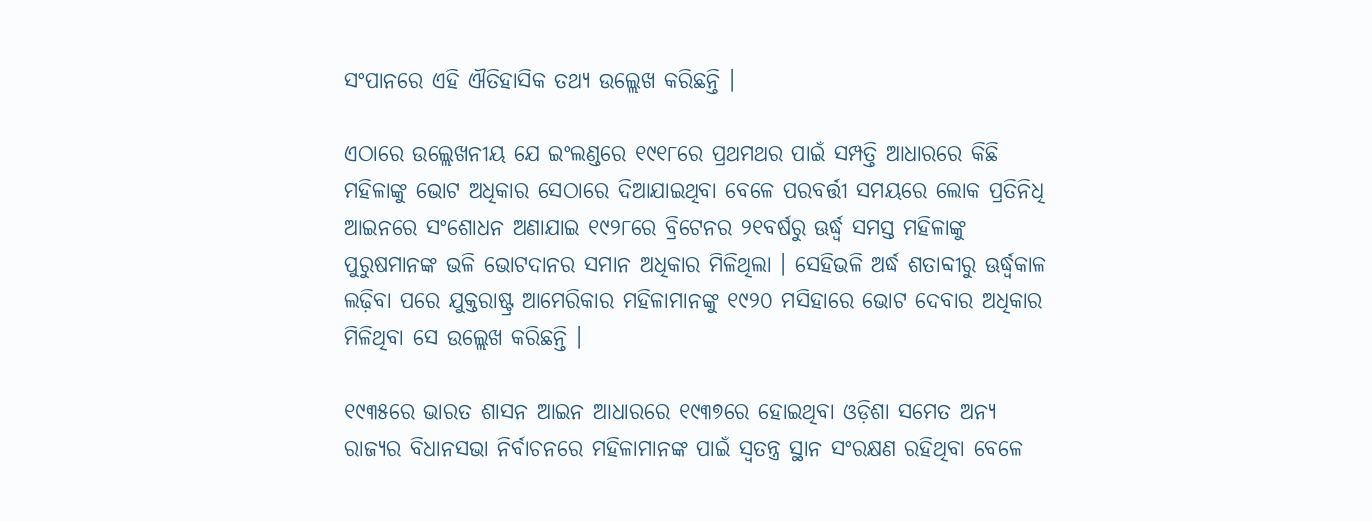ସଂପାନରେ ଏହି ଐତିହାସିକ ତଥ୍ୟ ଉଲ୍ଲେଖ କରିଛନ୍ତି ।

ଏଠାରେ ଉଲ୍ଲେଖନୀୟ ଯେ ଇଂଲଣ୍ଡରେ ୧୯୧୮ରେ ପ୍ରଥମଥର ପାଇଁ ସମ୍ପତ୍ତି ଆଧାରରେ କିଛି ମହିଳାଙ୍କୁ ଭୋଟ ଅଧିକାର ସେଠାରେ ଦିଆଯାଇଥିବା ବେଳେ ପରବର୍ତ୍ତୀ ସମୟରେ ଲୋକ ପ୍ରତିନିଧି ଆଇନରେ ସଂଶୋଧନ ଅଣାଯାଇ ୧୯୨୮ରେ ବ୍ରିଟେନର ୨୧ବର୍ଷରୁ ଊର୍ଦ୍ଧ୍ୱ ସମସ୍ତ ମହିଳାଙ୍କୁ ପୁରୁଷମାନଙ୍କ ଭଳି ଭୋଟଦାନର ସମାନ ଅଧିକାର ମିଳିଥିଲା । ସେହିଭଳି ଅର୍ଦ୍ଧ ଶତାବ୍ଦୀରୁ ଊର୍ଦ୍ଧ୍ୱକାଳ ଲଢ଼ିବା ପରେ ଯୁକ୍ତରାଷ୍ଟ୍ର ଆମେରିକାର ମହିଳାମାନଙ୍କୁ ୧୯୨୦ ମସିହାରେ ଭୋଟ ଦେବାର ଅଧିକାର ମିଳିଥିବା ସେ ଉଲ୍ଲେଖ କରିଛନ୍ତି ।

୧୯୩୫ରେ ଭାରତ ଶାସନ ଆଇନ ଆଧାରରେ ୧୯୩୭ରେ ହୋଇଥିବା ଓଡ଼ିଶା ସମେତ ଅନ୍ୟ ରାଜ୍ୟର ବିଧାନସଭା ନିର୍ବାଚନରେ ମହିଳାମାନଙ୍କ ପାଇଁ ସ୍ୱତନ୍ତ୍ର ସ୍ଥାନ ସଂରକ୍ଷଣ ରହିଥିବା ବେଳେ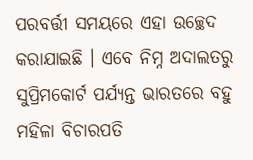ପରବର୍ତ୍ତୀ ସମୟରେ ଏହା ଉଚ୍ଛେଦ କରାଯାଇଛି । ଏବେ ନିମ୍ନ ଅଦାଲତରୁ ସୁପ୍ରିମକୋର୍ଟ ପର୍ଯ୍ୟନ୍ତ ଭାରତରେ ବହୁ ମହିଳା ବିଚାରପତି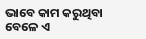ଭାବେ କାମ କରୁଥିବା ବେଳେ ଏ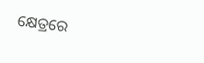କ୍ଷେତ୍ରରେ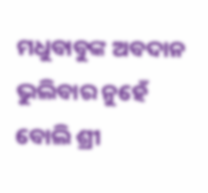ମଧୁବାବୁଙ୍କ ଅବଦାନ ଭୁଲିବାର ନୁହେଁ ବୋଲି ଶ୍ରୀ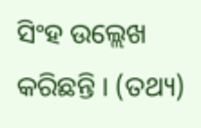ସିଂହ ଉଲ୍ଲେଖ କରିଛନ୍ତି । (ତଥ୍ୟ)